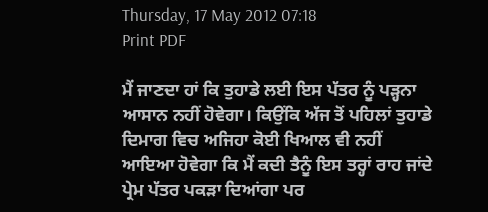Thursday, 17 May 2012 07:18
Print PDF

ਮੈਂ ਜਾਣਦਾ ਹਾਂ ਕਿ ਤੁਹਾਡੇ ਲਈ ਇਸ ਪੱਤਰ ਨੂੰ ਪੜ੍ਹਨਾ ਆਸਾਨ ਨਹੀਂ ਹੋਵੇਗਾ। ਕਿਉਂਕਿ ਅੱਜ ਤੋਂ ਪਹਿਲਾਂ ਤੁਹਾਡੇ ਦਿਮਾਗ ਵਿਚ ਅਜਿਹਾ ਕੋਈ ਖਿਆਲ ਵੀ ਨਹੀਂ ਆਇਆ ਹੋਵੇਗਾ ਕਿ ਮੈਂ ਕਦੀ ਤੈਨੂੰ ਇਸ ਤਰ੍ਹਾਂ ਰਾਹ ਜਾਂਦੇ ਪ੍ਰੇਮ ਪੱਤਰ ਪਕੜਾ ਦਿਆਂਗਾ ਪਰ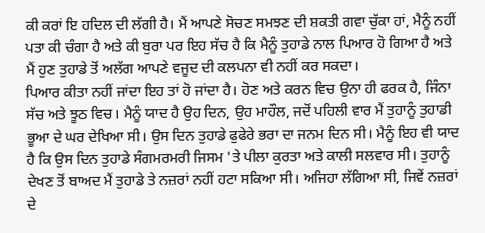ਕੀ ਕਰਾਂ ਇ ਹਦਿਲ ਦੀ ਲੱਗੀ ਹੈ। ਮੈਂ ਆਪਣੇ ਸੋਚਣ ਸਮਝਣ ਦੀ ਸ਼ਕਤੀ ਗਵਾ ਚੁੱਕਾ ਹਾਂ, ਮੈਨੂੰ ਨਹੀਂ ਪਤਾ ਕੀ ਚੰਗਾ ਹੈ ਅਤੇ ਕੀ ਬੁਰਾ ਪਰ ਇਹ ਸੱਚ ਹੈ ਕਿ ਮੈਨੂੰ ਤੁਹਾਡੇ ਨਾਲ ਪਿਆਰ ਹੋ ਗਿਆ ਹੈ ਅਤੇ ਮੈਂ ਹੁਣ ਤੁਹਾਡੇ ਤੋਂ ਅਲੱਗ ਆਪਣੇ ਵਜੂਦ ਦੀ ਕਲਪਨਾ ਵੀ ਨਹੀਂ ਕਰ ਸਕਦਾ।
ਪਿਆਰ ਕੀਤਾ ਨਹੀਂ ਜਾਂਦਾ ਇਹ ਤਾਂ ਹੋ ਜਾਂਦਾ ਹੈ। ਹੋਣ ਅਤੇ ਕਰਨ ਵਿਚ ਉਨਾ ਹੀ ਫਰਕ ਹੈ, ਜਿੰਨਾ ਸੱਚ ਅਤੇ ਝੂਠ ਵਿਚ। ਮੈਨੂੰ ਯਾਦ ਹੈ ਉਹ ਦਿਨ, ਉਹ ਮਾਹੌਲ, ਜਦੋਂ ਪਹਿਲੀ ਵਾਰ ਮੈਂ ਤੁਹਾਨੂੰ ਤੁਹਾਡੀ ਭੂਆ ਦੇ ਘਰ ਦੇਖਿਆ ਸੀ। ਉਸ ਦਿਨ ਤੁਹਾਡੇ ਫੁਫੇਰੇ ਭਰਾ ਦਾ ਜਨਮ ਦਿਨ ਸੀ। ਮੈਨੂੰ ਇਹ ਵੀ ਯਾਦ ਹੈ ਕਿ ਉਸ ਦਿਨ ਤੁਹਾਡੇ ਸੰਗਮਰਮਰੀ ਜਿਸਮ 'ਤੇ ਪੀਲਾ ਕੁਰਤਾ ਅਤੇ ਕਾਲੀ ਸਲਵਾਰ ਸੀ। ਤੁਹਾਨੂੰ ਦੇਖਣ ਤੋਂ ਬਾਅਦ ਮੈਂ ਤੁਹਾਡੇ ਤੇ ਨਜ਼ਰਾਂ ਨਹੀਂ ਹਟਾ ਸਕਿਆ ਸੀ। ਅਜਿਹਾ ਲੱਗਿਆ ਸੀ, ਜਿਵੇਂ ਨਜ਼ਰਾਂ ਦੇ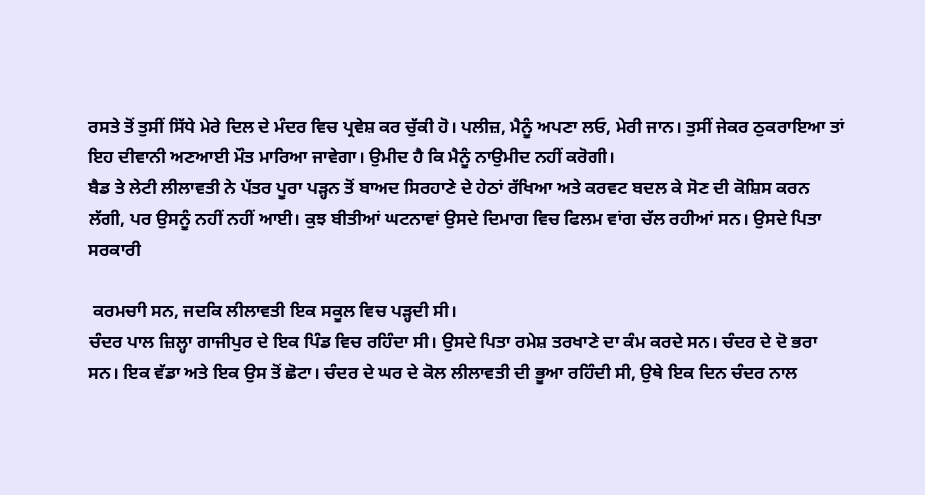ਰਸਤੇ ਤੋਂ ਤੁਸੀਂ ਸਿੱਧੇ ਮੇਰੇ ਦਿਲ ਦੇ ਮੰਦਰ ਵਿਚ ਪ੍ਰਵੇਸ਼ ਕਰ ਚੁੱਕੀ ਹੋ। ਪਲੀਜ਼, ਮੈਨੂੰ ਅਪਣਾ ਲਓ, ਮੇਰੀ ਜਾਨ। ਤੁਸੀਂ ਜੇਕਰ ਠੁਕਰਾਇਆ ਤਾਂ ਇਹ ਦੀਵਾਨੀ ਅਣਆਈ ਮੌਤ ਮਾਰਿਆ ਜਾਵੇਗਾ। ਉਮੀਦ ਹੈ ਕਿ ਮੈਨੂੰ ਨਾਉਮੀਦ ਨਹੀਂ ਕਰੋਗੀ।
ਬੈਡ ਤੇ ਲੇਟੀ ਲੀਲਾਵਤੀ ਨੇ ਪੱਤਰ ਪੂਰਾ ਪੜ੍ਹਨ ਤੋਂ ਬਾਅਦ ਸਿਰਹਾਣੇ ਦੇ ਹੇਠਾਂ ਰੱਖਿਆ ਅਤੇ ਕਰਵਟ ਬਦਲ ਕੇ ਸੋਣ ਦੀ ਕੋਸ਼ਿਸ ਕਰਨ ਲੱਗੀ, ਪਰ ਉਸਨੂੰ ਨਹੀਂ ਨਹੀਂ ਆਈ। ਕੁਝ ਬੀਤੀਆਂ ਘਟਨਾਵਾਂ ਉਸਦੇ ਦਿਮਾਗ ਵਿਚ ਫਿਲਮ ਵਾਂਗ ਚੱਲ ਰਹੀਆਂ ਸਨ। ਉਸਦੇ ਪਿਤਾ ਸਰਕਾਰੀ

 ਕਰਮਚਾੀ ਸਨ, ਜਦਕਿ ਲੀਲਾਵਤੀ ਇਕ ਸਕੂਲ ਵਿਚ ਪੜ੍ਹਦੀ ਸੀ।
ਚੰਦਰ ਪਾਲ ਜ਼ਿਲ੍ਹਾ ਗਾਜੀਪੁਰ ਦੇ ਇਕ ਪਿੰਡ ਵਿਚ ਰਹਿੰਦਾ ਸੀ। ਉਸਦੇ ਪਿਤਾ ਰਮੇਸ਼ ਤਰਖਾਣੇ ਦਾ ਕੰਮ ਕਰਦੇ ਸਨ। ਚੰਦਰ ਦੇ ਦੋ ਭਰਾ ਸਨ। ਇਕ ਵੱਡਾ ਅਤੇ ਇਕ ਉਸ ਤੋਂ ਛੋਟਾ। ਚੰਦਰ ਦੇ ਘਰ ਦੇ ਕੋਲ ਲੀਲਾਵਤੀ ਦੀ ਭੂਆ ਰਹਿੰਦੀ ਸੀ, ਉਥੇ ਇਕ ਦਿਨ ਚੰਦਰ ਨਾਲ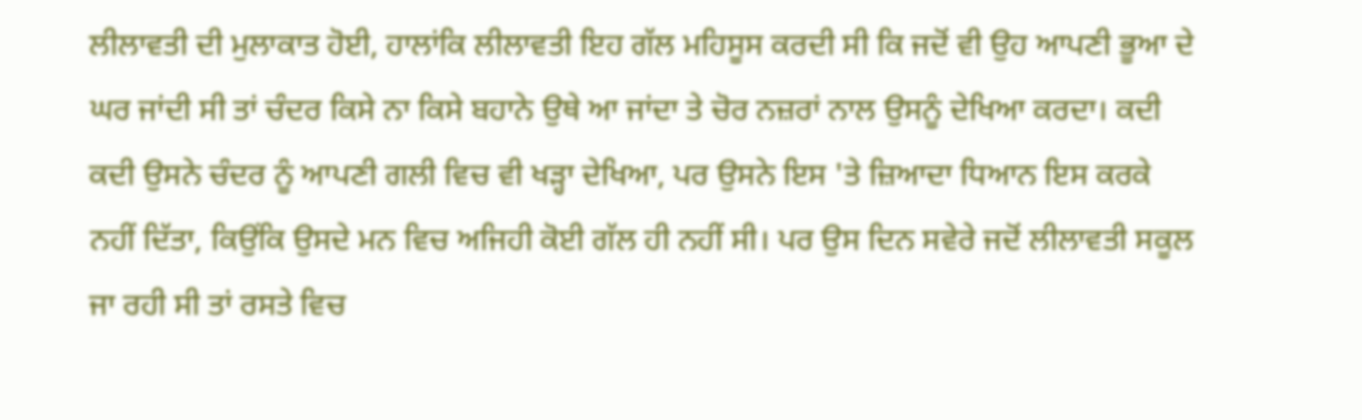ਲੀਲਾਵਤੀ ਦੀ ਮੁਲਾਕਾਤ ਹੋਈ, ਹਾਲਾਂਕਿ ਲੀਲਾਵਤੀ ਇਹ ਗੱਲ ਮਹਿਸੂਸ ਕਰਦੀ ਸੀ ਕਿ ਜਦੋਂ ਵੀ ਉਹ ਆਪਣੀ ਭੂਆ ਦੇ ਘਰ ਜਾਂਦੀ ਸੀ ਤਾਂ ਚੰਦਰ ਕਿਸੇ ਨਾ ਕਿਸੇ ਬਹਾਨੇ ਉਥੇ ਆ ਜਾਂਦਾ ਤੇ ਚੋਰ ਨਜ਼ਰਾਂ ਨਾਲ ਉਸਨੂੰ ਦੇਖਿਆ ਕਰਦਾ। ਕਦੀ ਕਦੀ ਉਸਨੇ ਚੰਦਰ ਨੂੰ ਆਪਣੀ ਗਲੀ ਵਿਚ ਵੀ ਖੜ੍ਹਾ ਦੇਖਿਆ, ਪਰ ਉਸਨੇ ਇਸ 'ਤੇ ਜ਼ਿਆਦਾ ਧਿਆਨ ਇਸ ਕਰਕੇ ਨਹੀਂ ਦਿੱਤਾ, ਕਿਉਂਕਿ ਉਸਦੇ ਮਨ ਵਿਚ ਅਜਿਹੀ ਕੋਈ ਗੱਲ ਹੀ ਨਹੀਂ ਸੀ। ਪਰ ਉਸ ਦਿਨ ਸਵੇਰੇ ਜਦੋਂ ਲੀਲਾਵਤੀ ਸਕੂਲ ਜਾ ਰਹੀ ਸੀ ਤਾਂ ਰਸਤੇ ਵਿਚ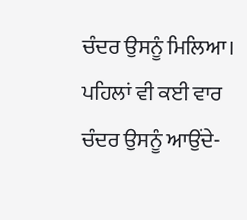ਚੰਦਰ ਉਸਨੂੰ ਮਿਲਿਆ। ਪਹਿਲਾਂ ਵੀ ਕਈ ਵਾਰ ਚੰਦਰ ਉਸਨੂੰ ਆਉਂਦੇ-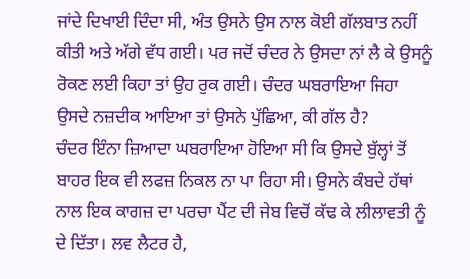ਜਾਂਦੇ ਦਿਖਾਈ ਦਿੰਦਾ ਸੀ, ਅੰਤ ਉਸਨੇ ਉਸ ਨਾਲ ਕੋਈ ਗੱਲਬਾਤ ਨਹੀਂ ਕੀਤੀ ਅਤੇ ਅੱਗੇ ਵੱਧ ਗਈ। ਪਰ ਜਦੋਂ ਚੰਦਰ ਨੇ ਉਸਦਾ ਨਾਂ ਲੈ ਕੇ ਉਸਨੂੰ ਰੋਕਣ ਲਈ ਕਿਹਾ ਤਾਂ ਉਹ ਰੁਕ ਗਈ। ਚੰਦਰ ਘਬਰਾਇਆ ਜਿਹਾ ਉਸਦੇ ਨਜ਼ਦੀਕ ਆਇਆ ਤਾਂ ਉਸਨੇ ਪੁੱਛਿਆ, ਕੀ ਗੱਲ ਹੈ?
ਚੰਦਰ ਇੰਨਾ ਜ਼ਿਆਦਾ ਘਬਰਾਇਆ ਹੋਇਆ ਸੀ ਕਿ ਉਸਦੇ ਬੁੱਲ੍ਹਾਂ ਤੋਂ ਬਾਹਰ ਇਕ ਵੀ ਲਫਜ਼ ਨਿਕਲ ਨਾ ਪਾ ਰਿਹਾ ਸੀ। ਉਸਨੇ ਕੰਬਦੇ ਹੱਥਾਂ ਨਾਲ ਇਕ ਕਾਗਜ਼ ਦਾ ਪਰਚਾ ਪੈਂਟ ਦੀ ਜੇਬ ਵਿਚੋਂ ਕੱਢ ਕੇ ਲੀਲਾਵਤੀ ਨੂੰ ਦੇ ਦਿੱਤਾ। ਲਵ ਲੈਟਰ ਹੈ,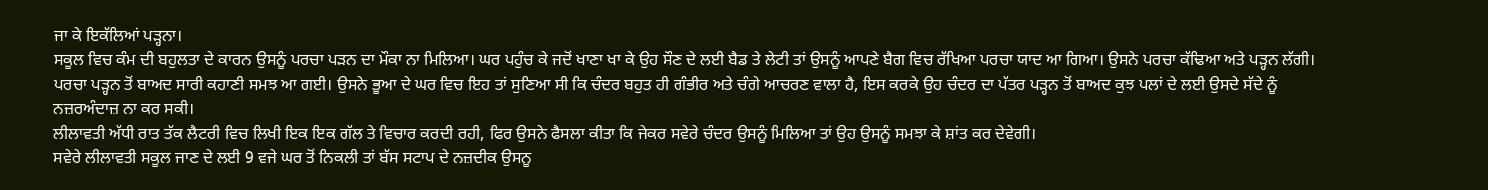ਜਾ ਕੇ ਇਕੱਲਿਆਂ ਪੜ੍ਹਨਾ।
ਸਕੂਲ ਵਿਚ ਕੰਮ ਦੀ ਬਹੁਲਤਾ ਦੇ ਕਾਰਨ ਉਸਨੂੰ ਪਰਚਾ ਪੜਨ ਦਾ ਮੌਕਾ ਨਾ ਮਿਲਿਆ। ਘਰ ਪਹੁੰਚ ਕੇ ਜਦੋਂ ਖਾਣਾ ਖਾ ਕੇ ਉਹ ਸੌਣ ਦੇ ਲਈ ਬੈਡ ਤੇ ਲੇਟੀ ਤਾਂ ਉਸਨੂੰ ਆਪਣੇ ਬੈਗ ਵਿਚ ਰੱਖਿਆ ਪਰਚਾ ਯਾਦ ਆ ਗਿਆ। ਉਸਨੇ ਪਰਚਾ ਕੱਢਿਆ ਅਤੇ ਪੜ੍ਹਨ ਲੱਗੀ।
ਪਰਚਾ ਪੜ੍ਹਨ ਤੋਂ ਬਾਅਦ ਸਾਰੀ ਕਹਾਣੀ ਸਮਝ ਆ ਗਈ। ਉਸਨੇ ਭੂਆ ਦੇ ਘਰ ਵਿਚ ਇਹ ਤਾਂ ਸੁਣਿਆ ਸੀ ਕਿ ਚੰਦਰ ਬਹੁਤ ਹੀ ਗੰਭੀਰ ਅਤੇ ਚੰਗੇ ਆਚਰਣ ਵਾਲਾ ਹੈ, ਇਸ ਕਰਕੇ ਉਹ ਚੰਦਰ ਦਾ ਪੱਤਰ ਪੜ੍ਹਨ ਤੋਂ ਬਾਅਦ ਕੁਝ ਪਲਾਂ ਦੇ ਲਈ ਉਸਦੇ ਸੱਦੇ ਨੂੰ ਨਜ਼ਰਅੰਦਾਜ਼ ਨਾ ਕਰ ਸਕੀ।
ਲੀਲਾਵਤੀ ਅੱਧੀ ਰਾਤ ਤੱਕ ਲੈਟਰੀ ਵਿਚ ਲਿਖੀ ਇਕ ਇਕ ਗੱਲ ਤੇ ਵਿਚਾਰ ਕਰਦੀ ਰਹੀ, ਫਿਰ ਉਸਨੇ ਫੈਸਲਾ ਕੀਤਾ ਕਿ ਜੇਕਰ ਸਵੇਰੇ ਚੰਦਰ ਉਸਨੂੰ ਮਿਲਿਆ ਤਾਂ ਉਹ ਉਸਨੂੰ ਸਮਝਾ ਕੇ ਸ਼ਾਂਤ ਕਰ ਦੇਵੇਗੀ।
ਸਵੇਰੇ ਲੀਲਾਵਤੀ ਸਕੂਲ ਜਾਣ ਦੇ ਲਈ 9 ਵਜੇ ਘਰ ਤੋਂ ਨਿਕਲੀ ਤਾਂ ਬੱਸ ਸਟਾਪ ਦੇ ਨਜ਼ਦੀਕ ਉਸਨੂ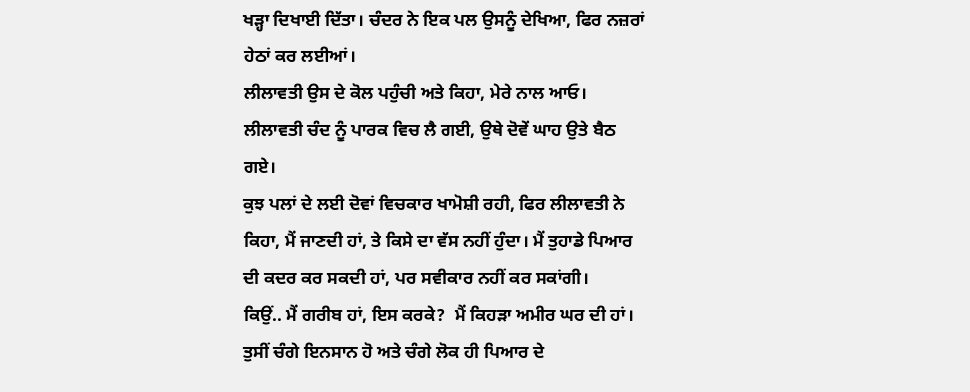ਖੜ੍ਹਾ ਦਿਖਾਈ ਦਿੱਤਾ। ਚੰਦਰ ਨੇ ਇਕ ਪਲ ਉਸਨੂੰ ਦੇਖਿਆ, ਫਿਰ ਨਜ਼ਰਾਂ ਹੇਠਾਂ ਕਰ ਲਈਆਂ।
ਲੀਲਾਵਤੀ ਉਸ ਦੇ ਕੋਲ ਪਹੁੰਚੀ ਅਤੇ ਕਿਹਾ, ਮੇਰੇ ਨਾਲ ਆਓ। ਲੀਲਾਵਤੀ ਚੰਦ ਨੂੰ ਪਾਰਕ ਵਿਚ ਲੈ ਗਈ, ਉਥੇ ਦੋਵੇਂ ਘਾਹ ਉਤੇ ਬੈਠ ਗਏ।
ਕੁਝ ਪਲਾਂ ਦੇ ਲਈ ਦੋਵਾਂ ਵਿਚਕਾਰ ਖਾਮੋਸ਼ੀ ਰਹੀ, ਫਿਰ ਲੀਲਾਵਤੀ ਨੇ ਕਿਹਾ, ਮੈਂ ਜਾਣਦੀ ਹਾਂ, ਤੇ ਕਿਸੇ ਦਾ ਵੱਸ ਨਹੀਂ ਹੁੰਦਾ। ਮੈਂ ਤੁਹਾਡੇ ਪਿਆਰ ਦੀ ਕਦਰ ਕਰ ਸਕਦੀ ਹਾਂ, ਪਰ ਸਵੀਕਾਰ ਨਹੀਂ ਕਰ ਸਕਾਂਗੀ।
ਕਿਉਂ.. ਮੈਂ ਗਰੀਬ ਹਾਂ, ਇਸ ਕਰਕੇ?  ਮੈਂ ਕਿਹੜਾ ਅਮੀਰ ਘਰ ਦੀ ਹਾਂ। ਤੁਸੀਂ ਚੰਗੇ ਇਨਸਾਨ ਹੋ ਅਤੇ ਚੰਗੇ ਲੋਕ ਹੀ ਪਿਆਰ ਦੇ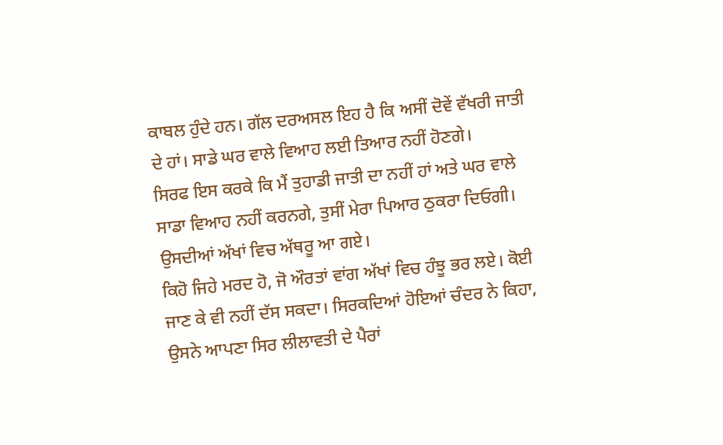ਕਾਬਲ ਹੁੰਦੇ ਹਨ। ਗੱਲ ਦਰਅਸਲ ਇਹ ਹੈ ਕਿ ਅਸੀਂ ਦੋਵੇਂ ਵੱਖਰੀ ਜਾਤੀ ਦੇ ਹਾਂ। ਸਾਡੇ ਘਰ ਵਾਲੇ ਵਿਆਹ ਲਈ ਤਿਆਰ ਨਹੀਂ ਹੋਣਗੇ।
ਸਿਰਫ ਇਸ ਕਰਕੇ ਕਿ ਮੈਂ ਤੁਹਾਡੀ ਜਾਤੀ ਦਾ ਨਹੀਂ ਹਾਂ ਅਤੇ ਘਰ ਵਾਲੇ ਸਾਡਾ ਵਿਆਹ ਨਹੀਂ ਕਰਨਗੇ, ਤੁਸੀਂ ਮੇਰਾ ਪਿਆਰ ਠੁਕਰਾ ਦਿਓਗੀ। ਉਸਦੀਆਂ ਅੱਖਾਂ ਵਿਚ ਅੱਥਰੂ ਆ ਗਏ।
ਕਿਹੋ ਜਿਹੇ ਮਰਦ ਹੋ, ਜੋ ਔਰਤਾਂ ਵਾਂਗ ਅੱਖਾਂ ਵਿਚ ਹੰਝੂ ਭਰ ਲਏ। ਕੋਈ ਜਾਣ ਕੇ ਵੀ ਨਹੀਂ ਦੱਸ ਸਕਦਾ। ਸਿਰਕਦਿਆਂ ਹੋਇਆਂ ਚੰਦਰ ਨੇ ਕਿਹਾ, ਉਸਨੇ ਆਪਣਾ ਸਿਰ ਲੀਲਾਵਤੀ ਦੇ ਪੈਰਾਂ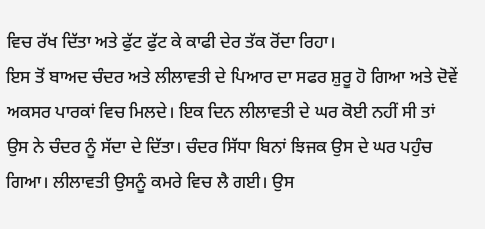ਵਿਚ ਰੱਖ ਦਿੱਤਾ ਅਤੇ ਫੁੱਟ ਫੁੱਟ ਕੇ ਕਾਫੀ ਦੇਰ ਤੱਕ ਰੋਂਦਾ ਰਿਹਾ।
ਇਸ ਤੋਂ ਬਾਅਦ ਚੰਦਰ ਅਤੇ ਲੀਲਾਵਤੀ ਦੇ ਪਿਆਰ ਦਾ ਸਫਰ ਸ਼ੁਰੂ ਹੋ ਗਿਆ ਅਤੇ ਦੋਵੇਂ ਅਕਸਰ ਪਾਰਕਾਂ ਵਿਚ ਮਿਲਦੇ। ਇਕ ਦਿਨ ਲੀਲਾਵਤੀ ਦੇ ਘਰ ਕੋਈ ਨਹੀਂ ਸੀ ਤਾਂ ਉਸ ਨੇ ਚੰਦਰ ਨੂੰ ਸੱਦਾ ਦੇ ਦਿੱਤਾ। ਚੰਦਰ ਸਿੱਧਾ ਬਿਨਾਂ ਝਿਜਕ ਉਸ ਦੇ ਘਰ ਪਹੁੰਚ ਗਿਆ। ਲੀਲਾਵਤੀ ਉਸਨੂੰ ਕਮਰੇ ਵਿਚ ਲੈ ਗਈ। ਉਸ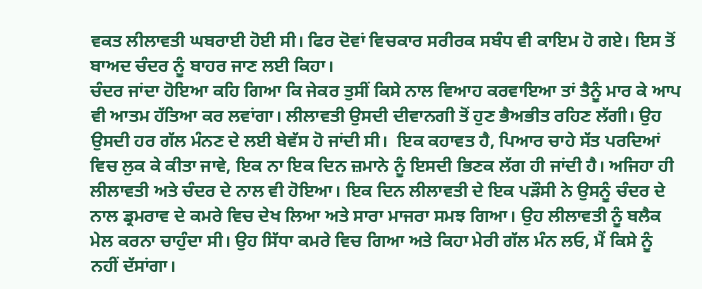ਵਕਤ ਲੀਲਾਵਤੀ ਘਬਰਾਈ ਹੋਈ ਸੀ। ਫਿਰ ਦੋਵਾਂ ਵਿਚਕਾਰ ਸਰੀਰਕ ਸਬੰਧ ਵੀ ਕਾਇਮ ਹੋ ਗਏ। ਇਸ ਤੋਂ ਬਾਅਦ ਚੰਦਰ ਨੂੰ ਬਾਹਰ ਜਾਣ ਲਈ ਕਿਹਾ।
ਚੰਦਰ ਜਾਂਦਾ ਹੋਇਆ ਕਹਿ ਗਿਆ ਕਿ ਜੇਕਰ ਤੁਸੀਂ ਕਿਸੇ ਨਾਲ ਵਿਆਹ ਕਰਵਾਇਆ ਤਾਂ ਤੈਨੂੰ ਮਾਰ ਕੇ ਆਪ ਵੀ ਆਤਮ ਹੱਤਿਆ ਕਰ ਲਵਾਂਗਾ। ਲੀਲਾਵਤੀ ਉਸਦੀ ਦੀਵਾਨਗੀ ਤੋਂ ਹੁਣ ਭੈਅਭੀਤ ਰਹਿਣ ਲੱਗੀ। ਉਹ ਉਸਦੀ ਹਰ ਗੱਲ ਮੰਨਣ ਦੇ ਲਈ ਬੇਵੱਸ ਹੋ ਜਾਂਦੀ ਸੀ।  ਇਕ ਕਹਾਵਤ ਹੈ, ਪਿਆਰ ਚਾਹੇ ਸੱਤ ਪਰਦਿਆਂ ਵਿਚ ਲੁਕ ਕੇ ਕੀਤਾ ਜਾਵੇ, ਇਕ ਨਾ ਇਕ ਦਿਨ ਜ਼ਮਾਨੇ ਨੂੰ ਇਸਦੀ ਭਿਣਕ ਲੱਗ ਹੀ ਜਾਂਦੀ ਹੈ। ਅਜਿਹਾ ਹੀ ਲੀਲਾਵਤੀ ਅਤੇ ਚੰਦਰ ਦੇ ਨਾਲ ਵੀ ਹੋਇਆ। ਇਕ ਦਿਨ ਲੀਲਾਵਤੀ ਦੇ ਇਕ ਪੜੌਸੀ ਨੇ ਉਸਨੂੰ ਚੰਦਰ ਦੇ ਨਾਲ ਡ੍ਰਮਰਾਵ ਦੇ ਕਮਰੇ ਵਿਚ ਦੇਖ ਲਿਆ ਅਤੇ ਸਾਰਾ ਮਾਜਰਾ ਸਮਝ ਗਿਆ। ਉਹ ਲੀਲਾਵਤੀ ਨੂੰ ਬਲੈਕ ਮੇਲ ਕਰਨਾ ਚਾਹੁੰਦਾ ਸੀ। ਉਹ ਸਿੱਧਾ ਕਮਰੇ ਵਿਚ ਗਿਆ ਅਤੇ ਕਿਹਾ ਮੇਰੀ ਗੱਲ ਮੰਨ ਲਓ, ਮੈਂ ਕਿਸੇ ਨੂੰ ਨਹੀਂ ਦੱਸਾਂਗਾ।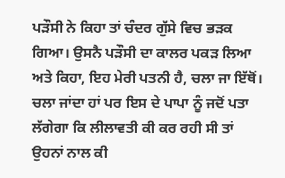ਪੜੌਸੀ ਨੇ ਕਿਹਾ ਤਾਂ ਚੰਦਰ ਗੁੱਸੇ ਵਿਚ ਭੜਕ ਗਿਆ। ਉਸਨੈ ਪੜੌਸੀ ਦਾ ਕਾਲਰ ਪਕੜ ਲਿਆ ਅਤੇ ਕਿਹਾ, ਇਹ ਮੇਰੀ ਪਤਨੀ ਹੈ, ਚਲਾ ਜਾ ਇੱਥੋਂ।
ਚਲਾ ਜਾਂਦਾ ਹਾਂ ਪਰ ਇਸ ਦੇ ਪਾਪਾ ਨੂੰ ਜਦੋਂ ਪਤਾ ਲੱਗੇਗਾ ਕਿ ਲੀਲਾਵਤੀ ਕੀ ਕਰ ਰਹੀ ਸੀ ਤਾਂ ਉਹਨਾਂ ਨਾਲ ਕੀ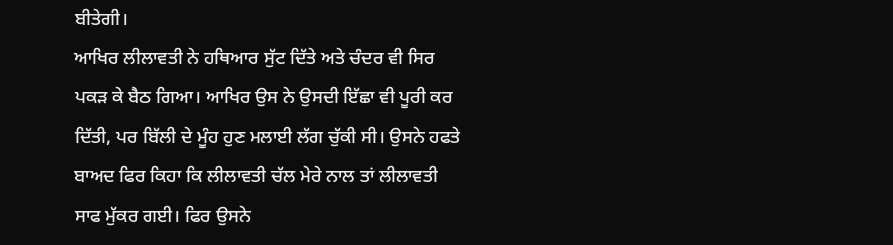ਬੀਤੇਗੀ।
ਆਖਿਰ ਲੀਲਾਵਤੀ ਨੇ ਹਥਿਆਰ ਸੁੱਟ ਦਿੱਤੇ ਅਤੇ ਚੰਦਰ ਵੀ ਸਿਰ ਪਕੜ ਕੇ ਬੈਠ ਗਿਆ। ਆਖਿਰ ਉਸ ਨੇ ਉਸਦੀ ਇੱਛਾ ਵੀ ਪੂਰੀ ਕਰ ਦਿੱਤੀ, ਪਰ ਬਿੱਲੀ ਦੇ ਮੂੰਹ ਹੁਣ ਮਲਾਈ ਲੱਗ ਚੁੱਕੀ ਸੀ। ਉਸਨੇ ਹਫਤੇ ਬਾਅਦ ਫਿਰ ਕਿਹਾ ਕਿ ਲੀਲਾਵਤੀ ਚੱਲ ਮੇਰੇ ਨਾਲ ਤਾਂ ਲੀਲਾਵਤੀ ਸਾਫ ਮੁੱਕਰ ਗਈ। ਫਿਰ ਉਸਨੇ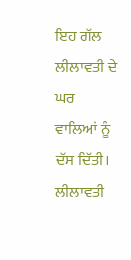ਇਹ ਗੱਲ ਲੀਲਾਵਤੀ ਦੇ ਘਰ ਵਾਲਿਆਂ ਨੂੰ ਦੱਸ ਦਿੱਤੀ। ਲੀਲਾਵਤੀ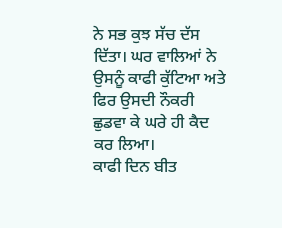ਨੇ ਸਭ ਕੁਝ ਸੱਚ ਦੱਸ ਦਿੱਤਾ। ਘਰ ਵਾਲਿਆਂ ਨੇ ਉਸਨੂੰ ਕਾਫੀ ਕੁੱਟਿਆ ਅਤੇ ਫਿਰ ਉਸਦੀ ਨੌਕਰੀ ਛੁਡਵਾ ਕੇ ਘਰੇ ਹੀ ਕੈਦ ਕਰ ਲਿਆ।
ਕਾਫੀ ਦਿਨ ਬੀਤ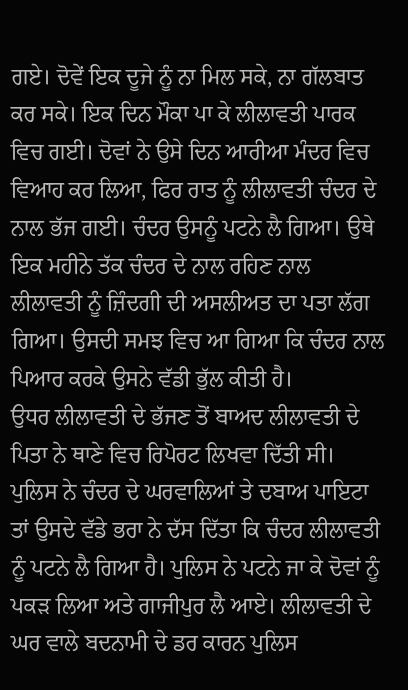ਗਏ। ਦੋਵੇਂ ਇਕ ਦੂਜੇ ਨੂੰ ਨਾ ਮਿਲ ਸਕੇ, ਨਾ ਗੱਲਬਾਤ ਕਰ ਸਕੇ। ਇਕ ਦਿਨ ਮੌਕਾ ਪਾ ਕੇ ਲੀਲਾਵਤੀ ਪਾਰਕ ਵਿਚ ਗਈ। ਦੋਵਾਂ ਨੇ ਉਸੇ ਦਿਨ ਆਰੀਆ ਮੰਦਰ ਵਿਚ ਵਿਆਹ ਕਰ ਲਿਆ, ਫਿਰ ਰਾਤ ਨੂੰ ਲੀਲਾਵਤੀ ਚੰਦਰ ਦੇ ਨਾਲ ਭੱਜ ਗਈ। ਚੰਦਰ ਉਸਨੂੰ ਪਟਨੇ ਲੈ ਗਿਆ। ਉਥੇ ਇਕ ਮਹੀਨੇ ਤੱਕ ਚੰਦਰ ਦੇ ਨਾਲ ਰਹਿਣ ਨਾਲ ਲੀਲਾਵਤੀ ਨੂੰ ਜ਼ਿੰਦਗੀ ਦੀ ਅਸਲੀਅਤ ਦਾ ਪਤਾ ਲੱਗ ਗਿਆ। ਉਸਦੀ ਸਮਝ ਵਿਚ ਆ ਗਿਆ ਕਿ ਚੰਦਰ ਨਾਲ ਪਿਆਰ ਕਰਕੇ ਉਸਨੇ ਵੱਡੀ ਭੁੱਲ ਕੀਤੀ ਹੈ।
ਉਧਰ ਲੀਲਾਵਤੀ ਦੇ ਭੱਜਣ ਤੋਂ ਬਾਅਦ ਲੀਲਾਵਤੀ ਦੇ ਪਿਤਾ ਨੇ ਥਾਣੇ ਵਿਚ ਰਿਪੋਰਟ ਲਿਖਵਾ ਦਿੱਤੀ ਸੀ। ਪੁਲਿਸ ਨੇ ਚੰਦਰ ਦੇ ਘਰਵਾਲਿਆਂ ਤੇ ਦਬਾਅ ਪਾਇਟਾ ਤਾਂ ਉਸਦੇ ਵੱਡੇ ਭਰਾ ਨੇ ਦੱਸ ਦਿੱਤਾ ਕਿ ਚੰਦਰ ਲੀਲਾਵਤੀ ਨੂੰ ਪਟਨੇ ਲੈ ਗਿਆ ਹੈ। ਪੁਲਿਸ ਨੇ ਪਟਨੇ ਜਾ ਕੇ ਦੋਵਾਂ ਨੂੰ ਪਕੜ ਲਿਆ ਅਤੇ ਗਾਜੀਪੁਰ ਲੈ ਆਏ। ਲੀਲਾਵਤੀ ਦੇ ਘਰ ਵਾਲੇ ਬਦਨਾਮੀ ਦੇ ਡਰ ਕਾਰਨ ਪੁਲਿਸ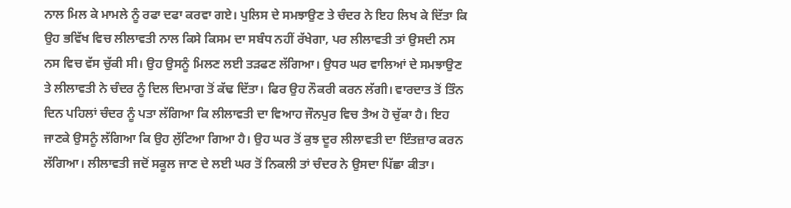ਨਾਲ ਮਿਲ ਕੇ ਮਾਮਲੇ ਨੂੰ ਰਫਾ ਦਫਾ ਕਰਵਾ ਗਏ। ਪੁਲਿਸ ਦੇ ਸਮਝਾਉਣ ਤੇ ਚੰਦਰ ਨੇ ਇਹ ਲਿਖ ਕੇ ਦਿੱਤਾ ਕਿ ਉਹ ਭਵਿੱਖ ਵਿਚ ਲੀਲਾਵਤੀ ਨਾਲ ਕਿਸੇ ਕਿਸਮ ਦਾ ਸਬੰਧ ਨਹੀਂ ਰੱਖੇਗਾ, ਪਰ ਲੀਲਾਵਤੀ ਤਾਂ ਉਸਦੀ ਨਸ ਨਸ ਵਿਚ ਵੱਸ ਚੁੱਕੀ ਸੀ। ਉਹ ਉਸਨੂੰ ਮਿਲਣ ਲਈ ਤੜਫਣ ਲੱਗਿਆ। ਉਧਰ ਘਰ ਵਾਲਿਆਂ ਦੇ ਸਮਝਾਉਣ ਤੇ ਲੀਲਾਵਤੀ ਨੇ ਚੰਦਰ ਨੂੰ ਦਿਲ ਦਿਮਾਗ ਤੋਂ ਕੱਢ ਦਿੱਤਾ। ਫਿਰ ਉਹ ਨੌਕਰੀ ਕਰਨ ਲੱਗੀ। ਵਾਰਦਾਤ ਤੋਂ ਤਿੰਨ ਦਿਨ ਪਹਿਲਾਂ ਚੰਦਰ ਨੂੰ ਪਤਾ ਲੱਗਿਆ ਕਿ ਲੀਲਾਵਤੀ ਦਾ ਵਿਆਹ ਜੌਨਪੁਰ ਵਿਚ ਤੈਅ ਹੋ ਚੁੱਕਾ ਹੈ। ਇਹ ਜਾਣਕੇ ਉਸਨੂੰ ਲੱਗਿਆ ਕਿ ਉਹ ਲੁੱਟਿਆ ਗਿਆ ਹੈ। ਉਹ ਘਰ ਤੋਂ ਕੁਝ ਦੂਰ ਲੀਲਾਵਤੀ ਦਾ ਇੰਤਜ਼ਾਰ ਕਰਨ ਲੱਗਿਆ। ਲੀਲਾਵਤੀ ਜਦੋਂ ਸਕੂਲ ਜਾਣ ਦੇ ਲਈ ਘਰ ਤੋਂ ਨਿਕਲੀ ਤਾਂ ਚੰਦਰ ਨੇ ਉਸਦਾ ਪਿੱਛਾ ਕੀਤਾ।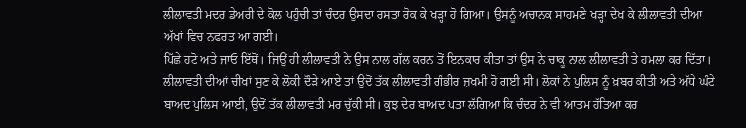ਲੀਲਾਵਤੀ ਮਦਰ ਡੇਅਰੀ ਦੇ ਕੋਲ ਪਹੁੰਚੀ ਤਾਂ ਚੰਦਰ ਉਸਦਾ ਰਸਤਾ ਰੋਕ ਕੇ ਖੜ੍ਹਾ ਹੋ ਗਿਆ। ਉਸਨੂੰ ਅਚਾਨਕ ਸਾਹਮਣੇ ਖੜ੍ਹਾ ਦੇਖ ਕੇ ਲੀਲਾਵਤੀ ਦੀਆ ਅੱਖਾਂ ਵਿਚ ਨਫਰਤ ਆ ਗਈ।
ਪਿੱਛੇ ਹਟੋ ਅਤੇ ਜਾਓ ਇੱਥੋਂ। ਜਿਉਂ ਹੀ ਲੀਲਾਵਤੀ ਨੇ ਉਸ ਨਾਲ ਗੱਲ ਕਰਨ ਤੋਂ ਇਨਕਾਰ ਕੀਤਾ ਤਾਂ ਉਸ ਨੇ ਚਾਕੂ ਨਾਲ ਲੀਲਾਵਤੀ ਤੇ ਹਮਲਾ ਕਰ ਦਿੱਤਾ। ਲੀਲਾਵਤੀ ਦੀਆਂ ਚੀਖਾਂ ਸੁਣ ਕੇ ਲੋਕੀ ਦੌੜੇ ਆਏ ਤਾਂ ਉਦੋਂ ਤੱਕ ਲੀਲਾਵਤੀ ਗੰਭੀਰ ਜ਼ਖਮੀ ਹੋ ਗਈ ਸੀ। ਲੋਕਾਂ ਨੇ ਪੁਲਿਸ ਨੂੰ ਖ਼ਬਰ ਕੀਤੀ ਅਤੇ ਅੱਧੇ ਘੰਟੇ ਬਾਅਦ ਪੁਲਿਸ ਆਈ, ਉਦੋਂ ਤੱਕ ਲੀਲਾਵਤੀ ਮਰ ਚੁੱਕੀ ਸੀ। ਕੁਝ ਦੇਰ ਬਾਅਦ ਪਤਾ ਲੱਗਿਆ ਕਿ ਚੰਦਰ ਨੇ ਵੀ ਆਤਮ ਹੱਤਿਆ ਕਰ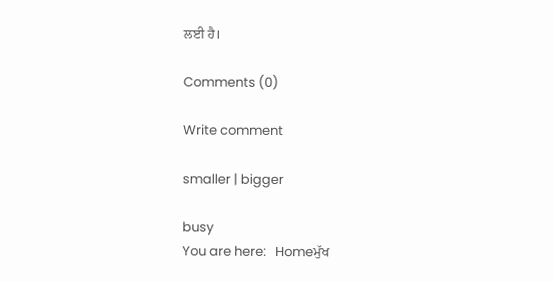ਲਈ ਹੈ।

Comments (0)

Write comment

smaller | bigger

busy
You are here:   Homeਮੁੱਖ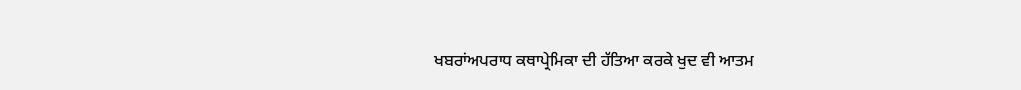ਖਬਰਾਂਅਪਰਾਧ ਕਥਾਪ੍ਰੇਮਿਕਾ ਦੀ ਹੱਤਿਆ ਕਰਕੇ ਖੁਦ ਵੀ ਆਤਮ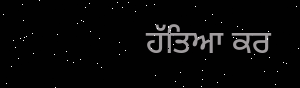ਹੱਤਿਆ ਕਰ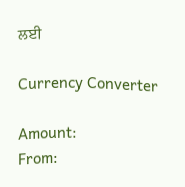ਲਈ

Currency Converter

Amount:
From: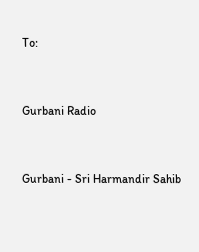To:


Gurbani Radio


Gurbani - Sri Harmandir Sahib